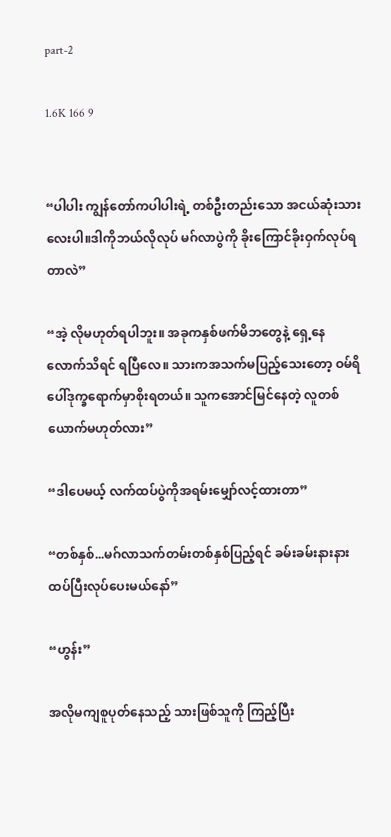part-2

1.6K 166 9


“ပါပါး ကျွန်တော်ကပါပါးရဲ့ တစ်ဦးတည်းသော အငယ်ဆုံးသားလေးပါ။ဒါကိုဘယ်လိုလုပ် မဂ်လာပွဲကို ခိုးကြောင်ခိုးဝှက်လုပ်ရတာလဲ”

“အဲ့ လိုမဟုတ်ရပါဘူး။ အခုကနှစ်ဖက်မိဘတွေနဲ့ ရှေ့နေလောက်သိရင် ရပြီလေ။ သားကအသက်မပြည့်သေးတော့ ဝမ်ရိပေါ်ဒုက္ခရောက်မှာစိုးရတယ်။ သူကအောင်မြင်နေတဲ့ လူတစ်ယောက်မဟုတ်လား”

“ဒါပေမယ့် လက်ထပ်ပွဲကိုအရမ်းမျှော်လင့်ထားတာ”

“တစ်နှစ်...မဂ်လာသက်တမ်းတစ်နှစ်ပြည့်ရင် ခမ်းခမ်းနားနားထပ်ပြီးလုပ်ပေးမယ်နော်”

“ဟွန်း”

အလိုမကျစူပုတ်နေသည့် သားဖြစ်သူကို ကြည့်ပြီး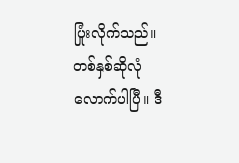ပြုံး‌လိုက်သည်။ တစ်နှစ်ဆိုလုံလောက်ပါပြီ။ ဒီ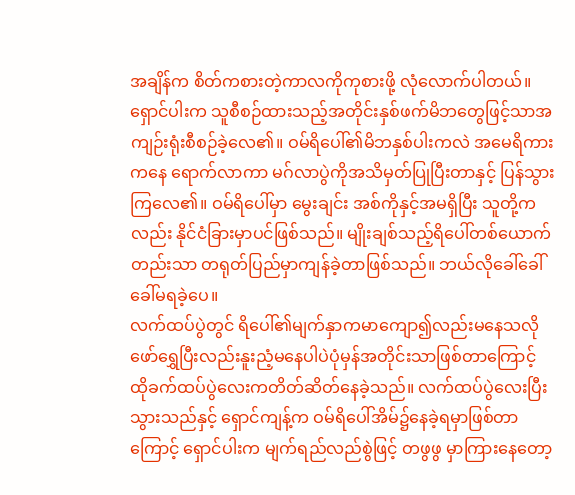အချိန်က စိတ်ကစားတဲ့ကာလကိုကုစားဖို့ လုံလောက်ပါတယ်။ ရှောင်ပါးက သူစီစဉ်ထားသည့်အတိုင်းနှစ်ဖက်မိဘတွေဖြင့်သာအကျဉ်းရုံးစီစဉ်ခဲ့လေ၏။ ဝမ်ရိပေါ်၏မိဘနှစ်ပါးကလဲ အမေရိကားကနေ ရောက်လာကာ မဂ်လာပွဲကိုအသိမှတ်ပြုပြီးတာနှင့် ပြန်သွားကြလေ၏။ ဝမ်ရိပေါ်မှာ မွေးချင်း အစ်ကိုနှင့်အမရှိပြီး သူတို့ကလည်း နိုင်ငံခြားမှာပင်ဖြစ်သည်။ မျိုးချစ်သည့်ရိပေါ်တစ်ယောက်တည်းသာ တရုတ်ပြည်မှာကျန်ခဲ့တာဖြစ်သည်။ ဘယ်လိုခေါ်ခေါ် ခေါ်မရခဲ့ပေ။
လက်ထပ်ပွဲတွင် ရိပေါ်၏မျက်နှာကမာကျော၍လည်းမနေသလို ဖော်ရွှေပြီးလည်းနူးညံ့မနေပါပဲပုံမှန်အတိုင်းသာဖြစ်တာကြောင့် ထိုခက်ထပ်ပွဲလေးကတိတ်ဆိတ်နေခဲ့သည်။ လက်ထပ်ပွဲလေးပြီးသွားသည်နှင့် ရှောင်ကျန့်က ဝမ်ရိပေါ်အိမ်၌နေခဲ့ရမှာဖြစ်တာကြောင့် ရှောင်ပါးက မျက်ရည်လည်စွဲဖြင့် တဖွဖွ မှာကြားနေတော့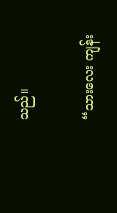သည်။

“သားလေး ကျန်း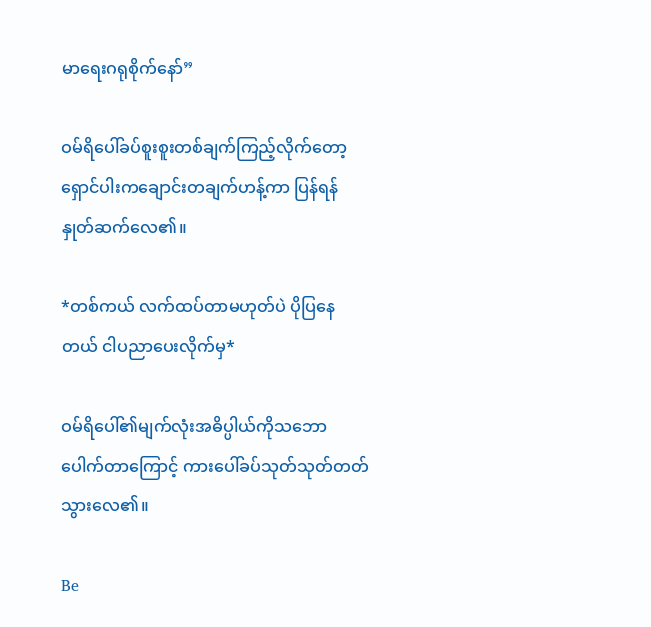မာရေးဂရုစိုက်နော်”

ဝမ်ရိပေါ်ခပ်စူးစူးတစ်ချက်ကြည့်လိုက်တော့ ရှောင်ပါးကချောင်းတချက်ဟန့်ကာ ပြန်ရန်နှုတ်ဆက်လေ၏။

*တစ်ကယ် လက်ထပ်တာမဟုတ်ပဲ ပိုပြနေတယ် ငါပညာပေးလိုက်မှ*

ဝမ်ရိပေါ်၏မျက်လုံးအဓိပ္ပါယ်ကိုသဘောပေါက်တာကြောင့် ကားပေါ်ခပ်သုတ်သုတ်တတ်သွားလေ၏။

Be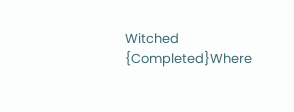Witched  {Completed}Where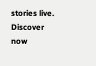stories live. Discover now